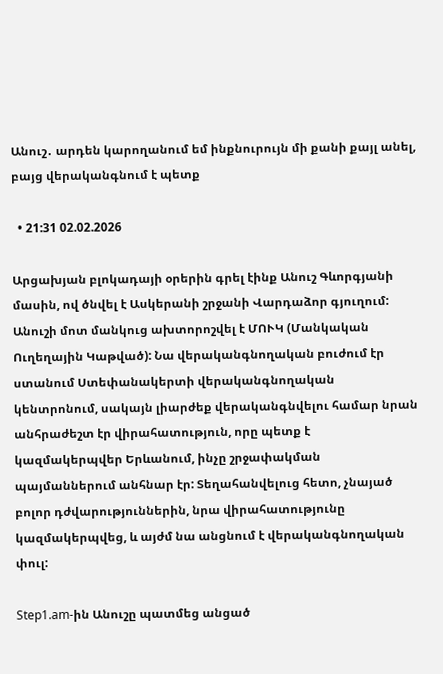Անուշ․ արդեն կարողանում եմ ինքնուրույն մի քանի քայլ անել, բայց վերականգնում է պետք

  • 21:31 02.02.2026

Արցախյան բլոկադայի օրերին գրել էինք Անուշ Գևորգյանի մասին, ով ծնվել է Ասկերանի շրջանի Վարդաձոր գյուղում: Անուշի մոտ մանկուց ախտորոշվել է ՄՈՒԿ (Մանկական Ուղեղային Կաթված): Նա վերականգնողական բուժում էր ստանում Ստեփանակերտի վերականգնողական կենտրոնում, սակայն լիարժեք վերականգնվելու համար նրան անհրաժեշտ էր վիրահատություն, որը պետք է կազմակերպվեր Երևանում, ինչը շրջափակման պայմաններում անհնար էր: Տեղահանվելուց հետո, չնայած բոլոր դժվարություններին, նրա վիրահատությունը կազմակերպվեց, և այժմ նա անցնում է վերականգնողական փուլ:

Step1.am-ին Անուշը պատմեց անցած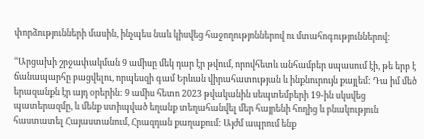փորձությունների մասին, ինչպես նաև կիսվեց հաջողությոններով ու մտահոգություններով:

ՙՙԱրցախի շրջափակման 9 ամիսը մեկ դար էր թվում, որովհետև անհամբեր սպասում էի, թե երբ է ճանապարհը բացվելու, որպեսզի գամ Երևան վիրահատության և ինքնուրույն քայլեմ: Դա իմ մեծ երազանքն էր այդ օրերին: 9 ամիս հետո 2023 թվականին սեպտեմբերի 19-ին սկսվեց պատերազմը, և մենք ստիպված եղանք տեղահանվել մեր հայրենի հողից և բնակություն հաստատել Հայաստանում, Հրազդան քաղաքում: Այժմ ապրում ենք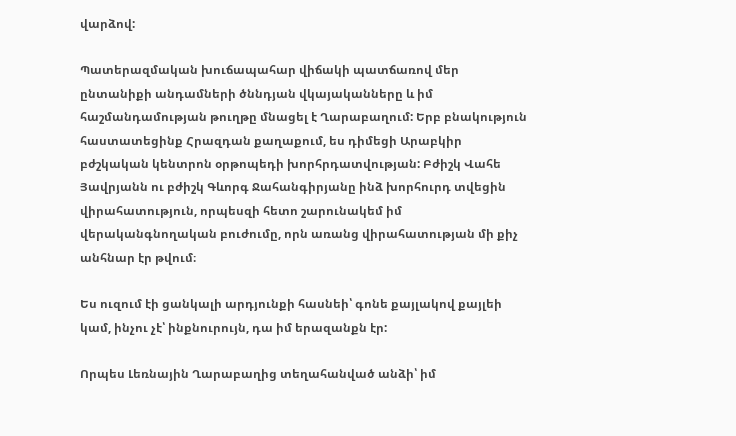վարձով:

Պատերազմական խուճապահար վիճակի պատճառով մեր ընտանիքի անդամների ծննդյան վկայականները և իմ հաշմանդամության թուղթը մնացել է Ղարաբաղում: Երբ բնակություն հաստատեցինք Հրազդան քաղաքում, ես դիմեցի Արաբկիր բժշկական կենտրոն օրթոպեդի խորհրդատվության: Բժիշկ Վահե Յավրյանն ու բժիշկ Գևորգ Ջահանգիրյանը ինձ խորհուրդ տվեցին վիրահատություն, որպեսզի հետո շարունակեմ իմ վերականգնողական բուժումը, որն առանց վիրահատության մի քիչ անհնար էր թվում։

Ես ուզում էի ցանկալի արդյունքի հասնեի՝ գոնե քայլակով քայլեի կամ, ինչու չէ՝ ինքնուրույն, դա իմ երազանքն էր:

Որպես Լեռնային Ղարաբաղից տեղահանված անձի՝ իմ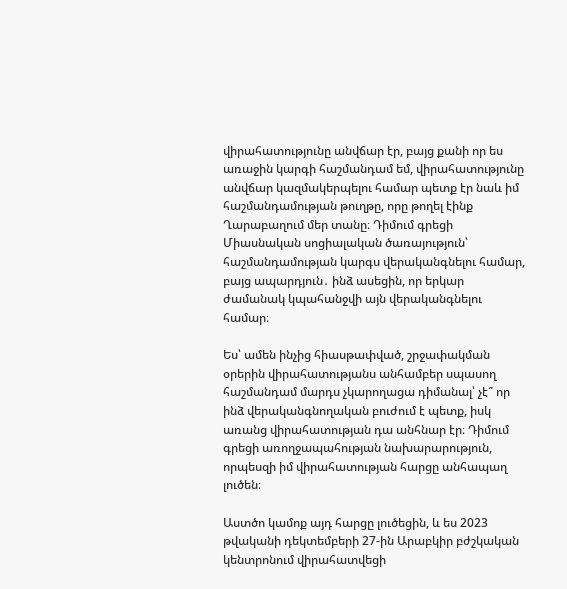վիրահատությունը անվճար էր, բայց քանի որ ես առաջին կարգի հաշմանդամ եմ, վիրահատությունը անվճար կազմակերպելու համար պետք էր նաև իմ հաշմանդամության թուղթը, որը թողել էինք Ղարաբաղում մեր տանը։ Դիմում գրեցի Միասնական սոցիալական ծառայություն՝ հաշմանդամության կարգս վերականգնելու համար, բայց ապարդյուն․ ինձ ասեցին, որ երկար ժամանակ կպահանջվի այն վերականգնելու համար։

Ես՝ ամեն ինչից հիասթափված, շրջափակման օրերին վիրահատությանս անհամբեր սպասող հաշմանդամ մարդս չկարողացա դիմանալ՝ չէ՞ որ ինձ վերականգնողական բուժում է պետք, իսկ առանց վիրահատության դա անհնար էր։ Դիմում գրեցի առողջապահության նախարարություն, որպեսզի իմ վիրահատության հարցը անհապաղ լուծեն։

Աստծո կամոք այդ հարցը լուծեցին, և ես 2023 թվականի դեկտեմբերի 27-ին Արաբկիր բժշկական կենտրոնում վիրահատվեցի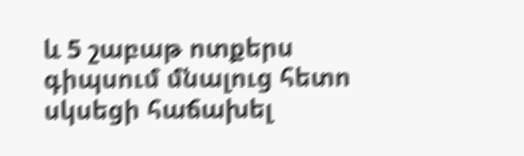և 5 շաբաթ ոտքերս գիպսում մնալուց հետո սկսեցի հաճախել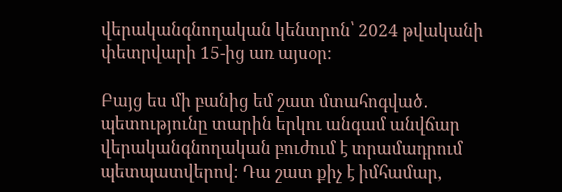վերականգնողական կենտրոն՝ 2024 թվականի փետրվարի 15-ից առ այսօր։

Բայց ես մի բանից եմ շատ մտահոգված․ պետությունը տարին երկու անգամ անվճար վերականգնողական բուժում է տրամադրում պետպատվերով։ Դա շատ քիչ է իմհամար,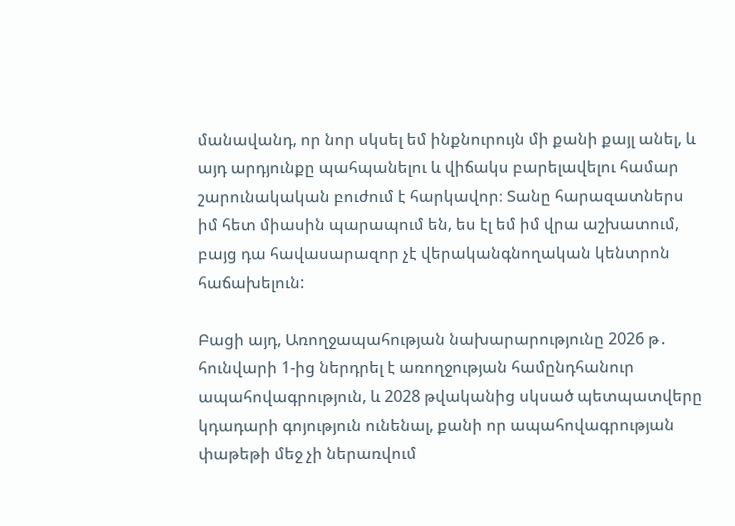մանավանդ, որ նոր սկսել եմ ինքնուրույն մի քանի քայլ անել, և այդ արդյունքը պահպանելու և վիճակս բարելավելու համար շարունակական բուժում է հարկավոր։ Տանը հարազատներս իմ հետ միասին պարապում են, ես էլ եմ իմ վրա աշխատում, բայց դա հավասարազոր չէ վերականգնողական կենտրոն հաճախելուն:

Բացի այդ, Առողջապահության նախարարությունը 2026 թ․ հունվարի 1-ից ներդրել է առողջության համընդհանուր ապահովագրություն, և 2028 թվականից սկսած պետպատվերը կդադարի գոյություն ունենալ, քանի որ ապահովագրության փաթեթի մեջ չի ներառվում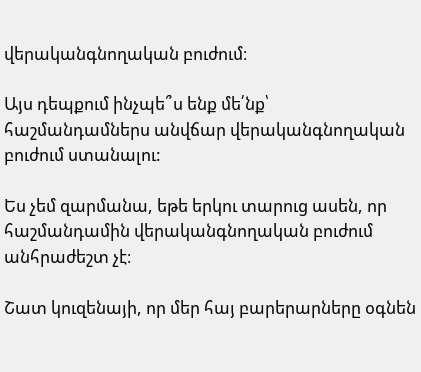վերականգնողական բուժում։

Այս դեպքում ինչպե՞ս ենք մե՛նք՝ հաշմանդամներս անվճար վերականգնողական բուժում ստանալու:

Ես չեմ զարմանա, եթե երկու տարուց ասեն, որ հաշմանդամին վերականգնողական բուժում անհրաժեշտ չէ։

Շատ կուզենայի, որ մեր հայ բարերարները օգնեն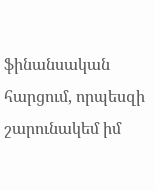ֆինանսական հարցում, որպեսզի շարունակեմ իմ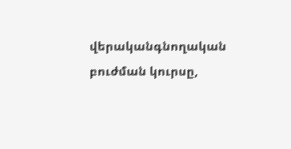վերականգնողական բուժման կուրսը,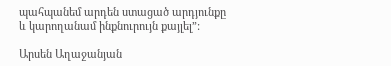պահպանեմ արդեն ստացած արդյունքը և կարողանամ ինքնուրույն քայլել”:

Արսեն Աղաջանյան